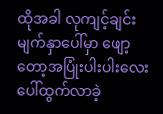ထိုအခါ လုကျင့်ချင်းမျက်နှာပေါ်မှာ ဖျော့တော့အပြုံးပါးပါးလေး ပေါ်ထွက်လာခဲ့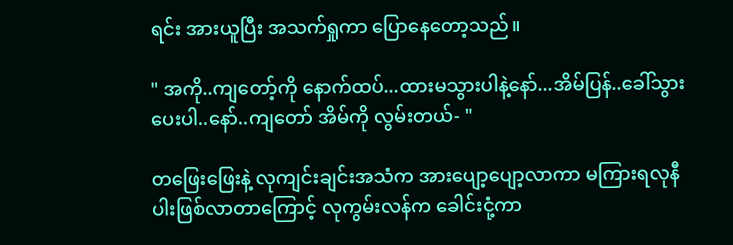ရင်း အားယူပြီး အသက်ရှုကာ ပြောနေတော့သည်။

" အကို..ကျတော့်ကို နောက်ထပ်...ထားမသွားပါနဲ့နော်...အိမ်ပြန်..ခေါ်သွားပေးပါ..နော်..ကျတော် အိမ်ကို လွမ်းတယ်- "

တဖြေးဖြေးနဲ့ လုကျင်းချင်းအသံက အားပျော့ပျော့လာကာ မကြားရလုနီပါးဖြစ်လာတာကြောင့် လုကွမ်းလန်က ခေါင်းငုံ့ကာ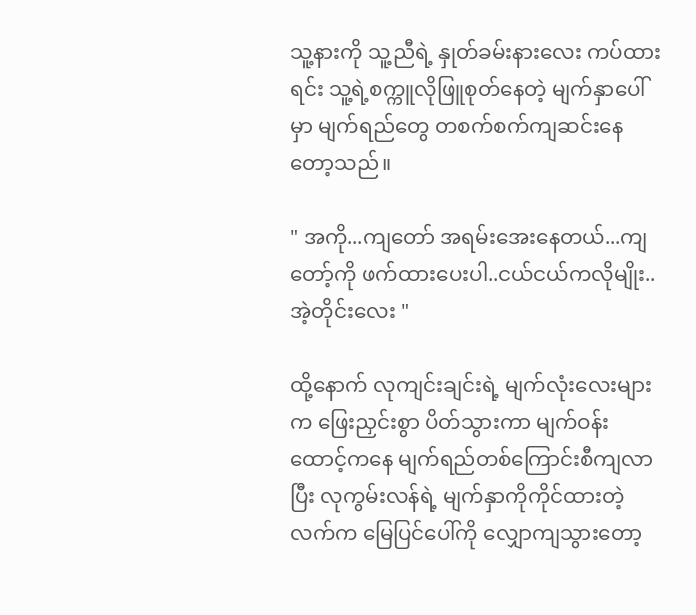သူ့နားကို သူ့ညီရဲ့ နှုတ်ခမ်းနားလေး ကပ်ထားရင်း သူ့ရဲ့စက္ကူလိုဖြူစုတ်နေတဲ့ မျက်နှာပေါ်မှာ မျက်ရည်တွေ တစက်စက်ကျဆင်းနေတော့သည်။

" အကို...ကျတော် အရမ်းအေးနေတယ်...ကျတော့်ကို ဖက်ထားပေးပါ..ငယ်ငယ်ကလိုမျိုး..အဲ့တိုင်းလေး "

ထို့နောက် လုကျင်းချင်းရဲ့ မျက်လုံးလေးများက ဖြေးညှင်းစွာ ပိတ်သွားကာ မျက်ဝန်းထောင့်ကနေ မျက်ရည်တစ်ကြောင်းစီကျလာပြီး လုကွမ်းလန်ရဲ့ မျက်နှာကိုကိုင်ထားတဲ့ လက်က မြေပြင်ပေါ်ကို လျှောကျသွားတော့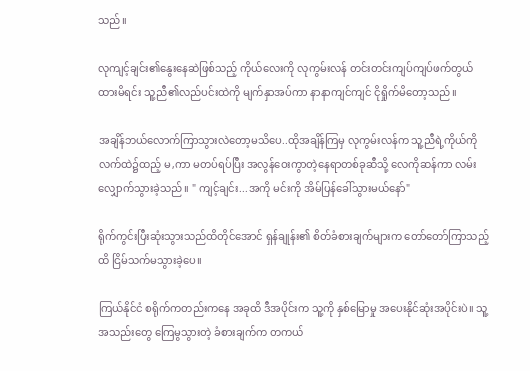သည်။

လုကျင့်ချင်း၏နွေးနေဆဲဖြစ်သည့် ကိုယ်လေးကို လုကွမ်းလန် တင်းတင်းကျပ်ကျပ်ဖက်တွယ်ထားမိရင်း သူ့ညီ၏လည်ပင်းထဲကို မျက်နှာအပ်ကာ နာနာကျင်ကျင် ငိုရှိုက်မိတော့သည်။

အချိန်ဘယ်လောက်ကြာသွားလဲတော့မသိပေ..ထိုအချိန်ကြမှ လုကွမ်းလန်က သူ့ညီရဲ့ကိုယ်ကို လက်ထဲ၌ထည့် မ,ကာ မတပ်ရပ်ပြီး အလွန်ဝေးကွာတဲ့နေရာတစ်ခုဆီသို့ လေကိုဆန်ကာ လမ်းလျှောက်သွားခဲ့သည်။ " ကျင့်ချင်း...အကို မင်းကို အိမ်ပြန်ခေါ်သွားမယ်နော်"

ရိုက်ကွင်းပြီးဆုံးသွားသည်ထိတိုင်အောင် ရှန်ချုန်း၏ စိတ်ခံစားချက်များက တော်တော်ကြာသည့်ထိ ငြိမ်သက်မသွားခဲ့ပေ။

ကြယ်နိုင်ငံ စရိုက်ကတည်းကနေ အခုထိ ဒီအပိုင်းက သူ့ကို နှစ်မြောမှု အပေးနိုင်ဆုံးအပိုင်းပဲ။ သူ့အသည်းတွေ ကြေမွသွားတဲ့ ခံစားချက်က တကယ်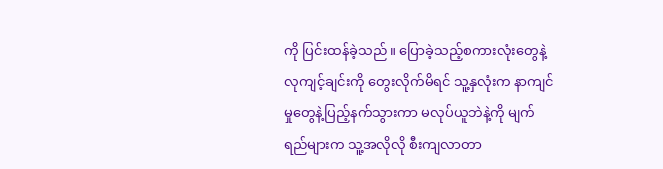ကို ပြင်းထန်ခဲ့သည်။ ပြောခဲ့သည့်စကားလုံးတွေနဲ့ လုကျင့်ချင်းကို တွေးလိုက်မိရင် သူ့နှလုံးက နာကျင်မှုတွေနဲ့ပြည့်နက်သွားကာ မလုပ်ယူဘဲနဲ့ကို မျက်ရည်များက သူ့အလိုလို စီးကျလာတာ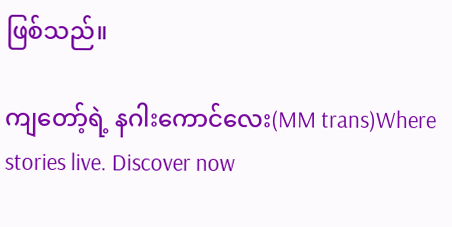ဖြစ်သည်။

ကျတော့်ရဲ့ နဂါးကောင်လေး(MM trans)Where stories live. Discover now